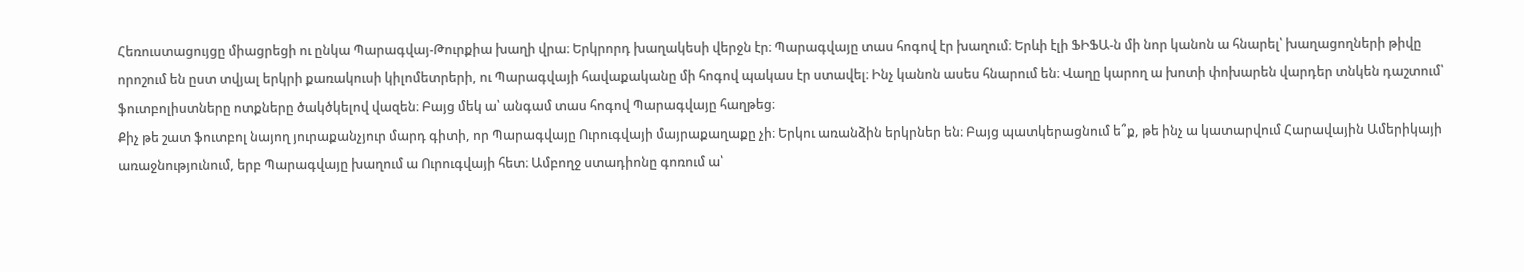Հեռուստացույցը միացրեցի ու ընկա Պարագվայ-Թուրքիա խաղի վրա։ Երկրորդ խաղակեսի վերջն էր։ Պարագվայը տաս հոգով էր խաղում։ Երևի էլի ՖԻՖԱ-ն մի նոր կանոն ա հնարել՝ խաղացողների թիվը որոշում են ըստ տվյալ երկրի քառակուսի կիլոմետրերի, ու Պարագվայի հավաքականը մի հոգով պակաս էր ստավել։ Ինչ կանոն ասես հնարում են։ Վաղը կարող ա խոտի փոխարեն վարդեր տնկեն դաշտում՝ ֆուտբոլիստները ոտքները ծակծկելով վազեն։ Բայց մեկ ա՝ անգամ տաս հոգով Պարագվայը հաղթեց։
Քիչ թե շատ ֆուտբոլ նայող յուրաքանչյուր մարդ գիտի, որ Պարագվայը Ուրուգվայի մայրաքաղաքը չի։ Երկու առանձին երկրներ են։ Բայց պատկերացնում ե՞ք, թե ինչ ա կատարվում Հարավային Ամերիկայի առաջնությունում, երբ Պարագվայը խաղում ա Ուրուգվայի հետ։ Ամբողջ ստադիոնը գոռում ա՝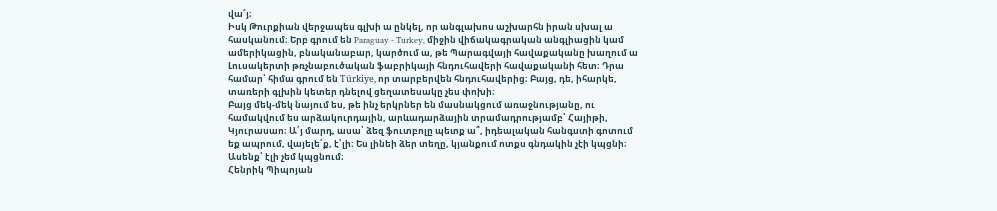վա՜յ։
Իսկ Թուրքիան վերջապես գլխի ա ընկել, որ անգլախոս աշխարհն իրան սխալ ա հասկանում։ Երբ գրում են Paraguay - Turkey, միջին վիճակագրական անգլիացին կամ ամերիկացին, բնականաբար, կարծում ա, թե Պարագվայի հավաքականը խաղում ա Լուսակերտի թռչնաբուծական ֆաբրիկայի հնդուհավերի հավաքականի հետ։ Դրա համար՝ հիմա գրում են Türkiye, որ տարբերվեն հնդուհավերից։ Բայց, դե, իհարկե, տառերի գլխին կետեր դնելով ցեղատեսակը չես փոխի։
Բայց մեկ-մեկ նայում ես, թե ինչ երկրներ են մասնակցում առաջնությանը, ու համակվում ես արձակուրդային, արևադարձային տրամադրությամբ՝ Հայիթի, Կյուրասաո։ Ա՛յ մարդ, ասա՝ ձեզ ֆուտբոլը պետք ա՞, իդեալական հանգստի գոտում եք ապրում, վայելե՛ք, է՛լի։ Ես լինեի ձեր տեղը, կյանքում ոտքս գնդակին չէի կպցնի։ Ասենք՝ էլի չեմ կպցնում։
Հենրիկ Պիպոյան